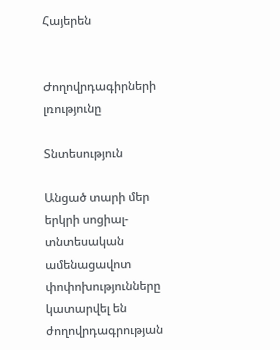Հայերեն


Ժողովրդագիրների լռությունը

Տնտեսություն

Անցած տարի մեր երկրի սոցիալ-տնտեսական ամենացավոտ փոփոխությունները կատարվել են ժողովրդագրության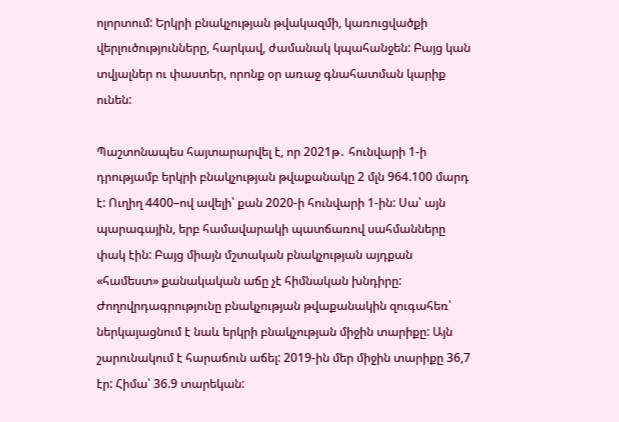ոլորտում: Երկրի բնակչության թվակազմի, կառուցվածքի վերլուծությունները, հարկավ, ժամանակ կպահանջեն: Բայց կան տվյալներ ու փաստեր, որոնք օր առաջ գնահատման կարիք ունեն:

Պաշտոնապես հայտարարվել է, որ 2021թ․ հունվարի 1-ի դրությամբ երկրի բնակչության թվաքանակը 2 մլն 964.100 մարդ է: Ուղիղ 4400–ով ավելի՝ քան 2020-ի հունվարի 1-ին: Սա՝ այն պարագային, երբ համավարակի պատճառով սահմանները փակ էին: Բայց միայն մշտական բնակչության այդքան «համեստ» քանակական աճը չէ հիմնական խնդիրը: Ժողովրդագրությունը բնակչության թվաքանակին զուգահեռ՝ ներկայացնում է նաև երկրի բնակչության միջին տարիքը: Այն շարունակում է հարաճուն աճել: 2019-ին մեր միջին տարիքը 36,7 էր: Հիմա՝ 36.9 տարեկան: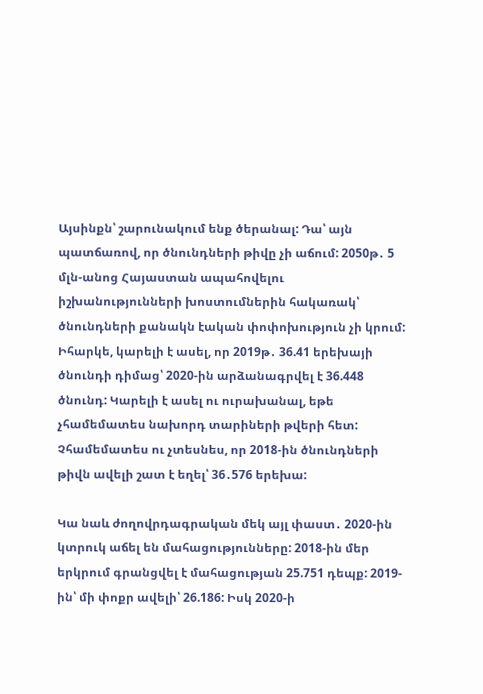Այսինքն՝ շարունակում ենք ծերանալ: Դա՝ այն պատճառով, որ ծնունդների թիվը չի աճում: 2050թ․ 5 մլն-անոց Հայաստան ապահովելու իշխանությունների խոստումներին հակառակ՝  ծնունդների քանակն էական փոփոխություն չի կրում: Իհարկե, կարելի է ասել, որ 2019թ․ 36.41 երեխայի ծնունդի դիմաց՝ 2020-ին արձանագրվել է 36.448 ծնունդ: Կարելի է ասել ու ուրախանալ, եթե չհամեմատես նախորդ տարիների թվերի հետ: Չհամեմատես ու չտեսնես, որ 2018-ին ծնունդների թիվն ավելի շատ է եղել՝ 36․576 երեխա:

Կա նաև ժողովրդագրական մեկ այլ փաստ․ 2020-ին կտրուկ աճել են մահացությունները: 2018-ին մեր երկրում գրանցվել է մահացության 25.751 դեպք: 2019-ին՝ մի փոքր ավելի՝ 26.186: Իսկ 2020-ի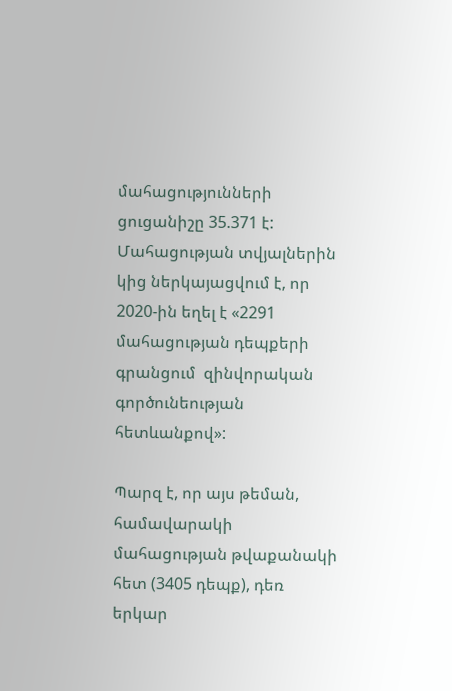մահացությունների ցուցանիշը 35.371 է: Մահացության տվյալներին կից ներկայացվում է, որ 2020-ին եղել է «2291 մահացության դեպքերի գրանցում  զինվորական գործունեության հետևանքով»:

Պարզ է, որ այս թեման,  համավարակի մահացության թվաքանակի հետ (3405 դեպք), դեռ երկար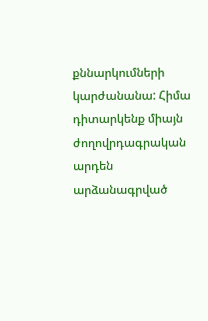քննարկումների կարժանանա: Հիմա դիտարկենք միայն ժողովրդագրական արդեն արձանագրված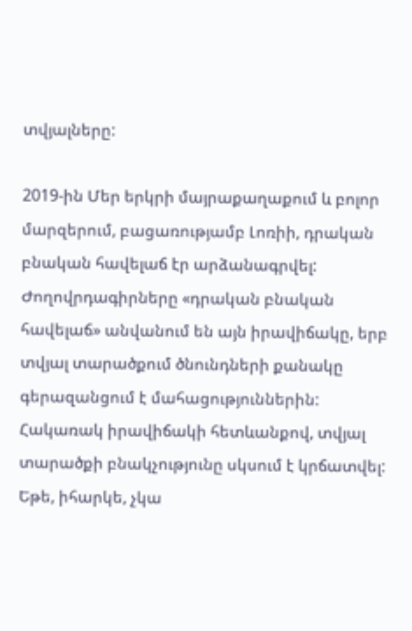տվյալները:

2019-ին Մեր երկրի մայրաքաղաքում և բոլոր մարզերում, բացառությամբ Լոռիի, դրական բնական հավելաճ էր արձանագրվել: Ժողովրդագիրները «դրական բնական  հավելաճ» անվանում են այն իրավիճակը, երբ տվյալ տարածքում ծնունդների քանակը գերազանցում է մահացություններին: Հակառակ իրավիճակի հետևանքով, տվյալ տարածքի բնակչությունը սկսում է կրճատվել: Եթե, իհարկե, չկա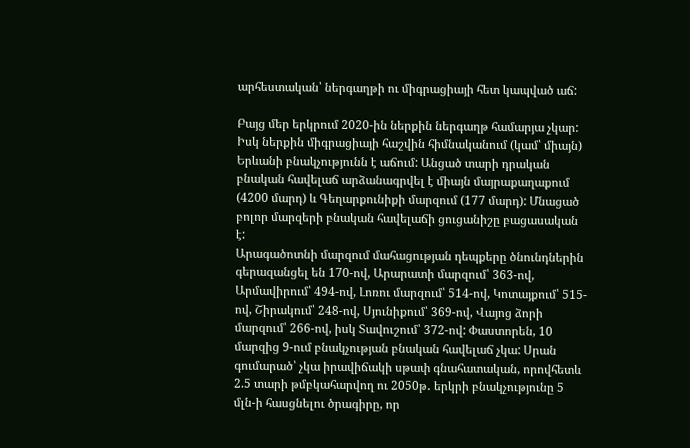արհեստական՝ ներգաղթի ու միգրացիայի հետ կապված աճ:

Բայց մեր երկրում 2020-ին ներքին ներգաղթ համարյա չկար: Իսկ ներքին միգրացիայի հաշվին հիմնականում (կամ՝ միայն) Երևանի բնակչությունն է աճում: Անցած տարի դրական բնական հավելաճ արձանագրվել է միայն մայրաքաղաքում (4200 մարդ) և Գեղարքունիքի մարզում (177 մարդ): Մնացած բոլոր մարզերի բնական հավելաճի ցուցանիշը բացասական է:
Արագածոտնի մարզում մահացության դեպքերը ծնունդներին գերազանցել են 170-ով, Արարատի մարզում՝ 363-ով, Արմավիրում՝ 494-ով, Լոռու մարզում՝ 514-ով, Կոտայքում՝ 515-ով, Շիրակում՝ 248-ով, Սյունիքում՝ 369-ով, Վայոց ձորի մարզում՝ 266-ով, իսկ Տավուշում՝ 372-ով: Փաստորեն, 10 մարզից 9-ում բնակչության բնական հավելաճ չկա: Սրան գումարած՝ չկա իրավիճակի սթափ գնահատական, որովհետև 2.5 տարի թմբկահարվող ու 2050թ․ երկրի բնակչությունը 5 մլն-ի հասցնելու ծրագիրը, որ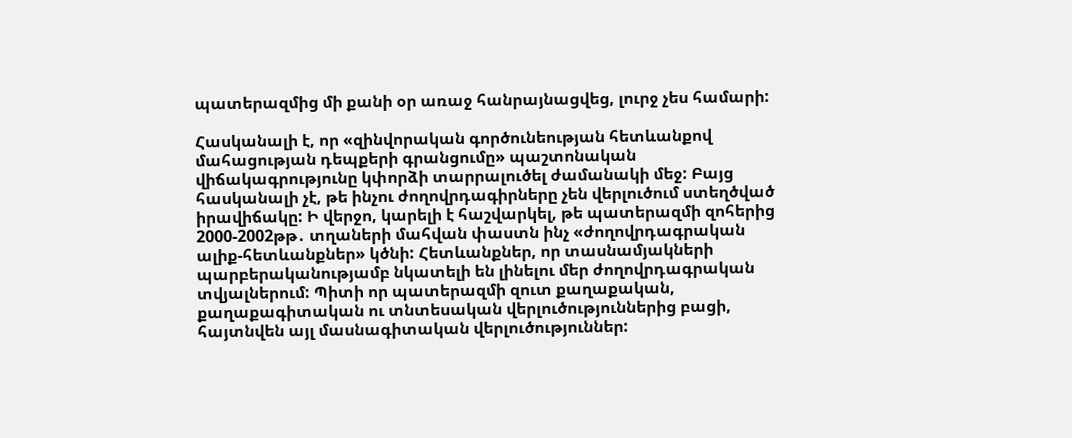պատերազմից մի քանի օր առաջ հանրայնացվեց, լուրջ չես համարի:

Հասկանալի է, որ «զինվորական գործունեության հետևանքով մահացության դեպքերի գրանցումը» պաշտոնական վիճակագրությունը կփորձի տարրալուծել ժամանակի մեջ: Բայց հասկանալի չէ, թե ինչու ժողովրդագիրները չեն վերլուծում ստեղծված իրավիճակը: Ի վերջո, կարելի է հաշվարկել, թե պատերազմի զոհերից 2000-2002թթ․ տղաների մահվան փաստն ինչ «ժողովրդագրական ալիք-հետևանքներ» կծնի: Հետևանքներ, որ տասնամյակների պարբերականությամբ նկատելի են լինելու մեր ժողովրդագրական տվյալներում: Պիտի որ պատերազմի զուտ քաղաքական, քաղաքագիտական ու տնտեսական վերլուծություններից բացի, հայտնվեն այլ մասնագիտական վերլուծություններ: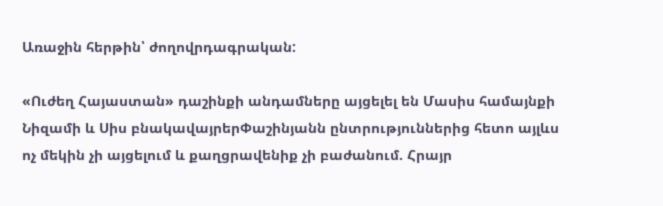Առաջին հերթին՝ ժողովրդագրական:

«Ուժեղ Հայաստան» դաշինքի անդամները այցելել են Մասիս համայնքի Նիզամի և Սիս բնակավայրերՓաշինյանն ընտրություններից հետո այլևս ոչ մեկին չի այցելում և քաղցրավենիք չի բաժանում. Հրայր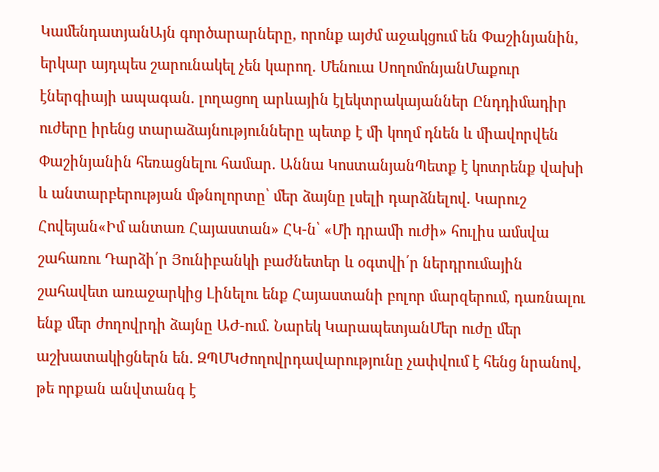ԿամենդատյանԱյն գործարարները, որոնք այժմ աջակցում են Փաշինյանին, երկար այդպես շարունակել չեն կարող. Մենուա ՍողոմոնյանՄաքուր էներգիայի ապագան. լողացող արևային էլեկտրակայաններ Ընդդիմադիր ուժերը իրենց տարաձայնությունները պետք է մի կողմ դնեն և միավորվեն Փաշինյանին հեռացնելու համար. Աննա ԿոստանյանՊետք է կոտրենք վախի և անտարբերության մթնոլորտը՝ մեր ձայնը լսելի դարձնելով. Կարուշ Հովեյան«Իմ անտառ Հայաստան» ՀԿ-ն՝ «Մի դրամի ուժի» հուլիս ամսվա շահառու Դարձի՛ր Յունիբանկի բաժնետեր և օգտվի՛ր ներդրումային շահավետ առաջարկից Լինելու ենք Հայաստանի բոլոր մարզերում, դառնալու ենք մեր ժողովրդի ձայնը ԱԺ-ում. Նարեկ ԿարապետյանՄեր ուժը մեր աշխատակիցներն են. ԶՊՄԿԺողովրդավարությունը չափվում է հենց նրանով, թե որքան անվտանգ է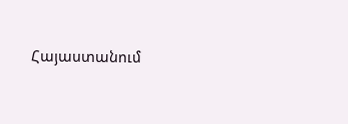Հայաստանում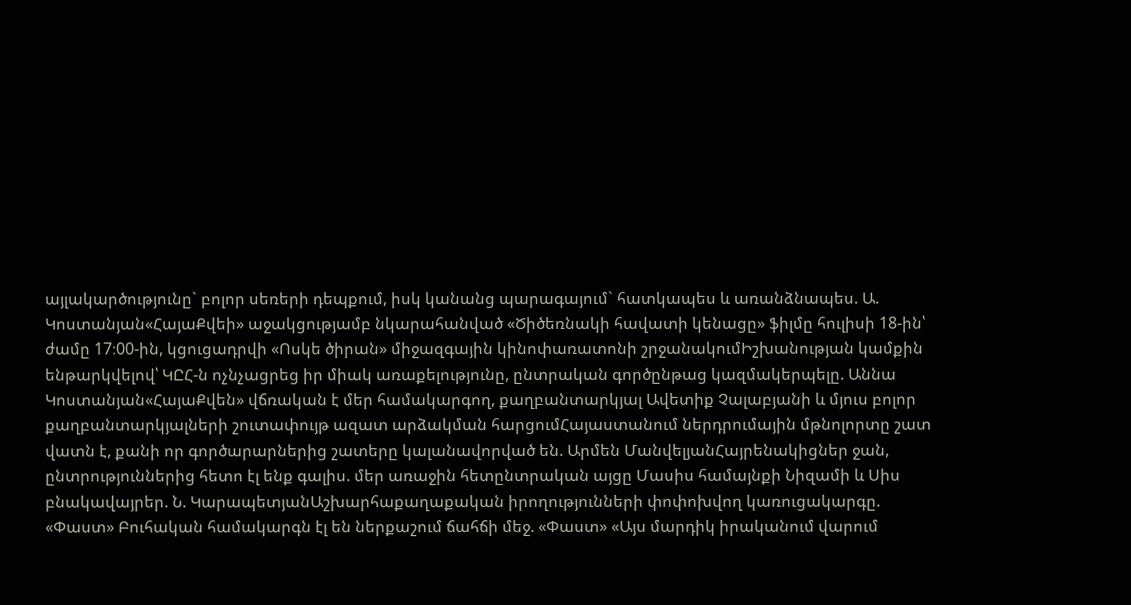այլակարծությունը` բոլոր սեռերի դեպքում, իսկ կանանց պարագայում` հատկապես և առանձնապես. Ա. Կոստանյան«ՀայաՔվեի» աջակցությամբ նկարահանված «Ծիծեռնակի հավատի կենացը» ֆիլմը հուլիսի 18-ին՝ ժամը 17։00-ին, կցուցադրվի «Ոսկե ծիրան» միջազգային կինոփառատոնի շրջանակումԻշխանության կամքին ենթարկվելով՝ ԿԸՀ-ն ոչնչացրեց իր միակ առաքելությունը, ընտրական գործընթաց կազմակերպելը. Աննա Կոստանյան«ՀայաՔվեն» վճռական է մեր համակարգող, քաղբանտարկյալ Ավետիք Չալաբյանի և մյուս բոլոր քաղբանտարկյալների շուտափույթ ազատ արձակման հարցումՀայաստանում ներդրումային մթնոլորտը շատ վատն է, քանի որ գործարարներից շատերը կալանավորված են. Արմեն ՄանվելյանՀայրենակիցներ ջան, ընտրություններից հետո էլ ենք գալիս. մեր առաջին հետընտրական այցը Մասիս համայնքի Նիզամի և Սիս բնակավայրեր. Ն. ԿարապետյանԱշխարհաքաղաքական իրողությունների փոփոխվող կառուցակարգը. «Փաստ» Բուհական համակարգն էլ են ներքաշում ճահճի մեջ. «Փաստ» «Այս մարդիկ իրականում վարում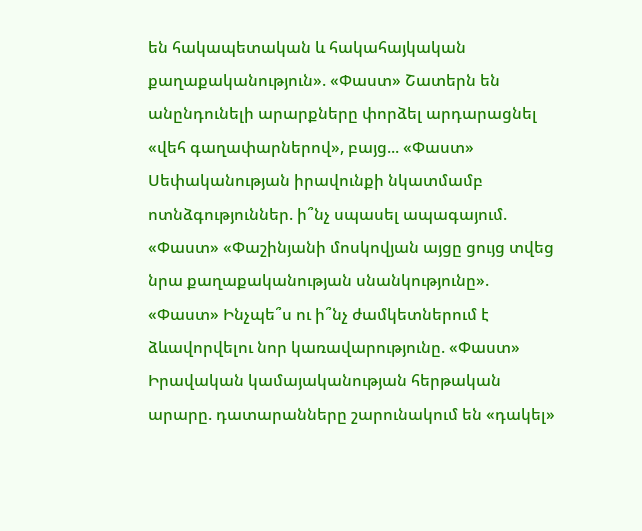են հակապետական և հակահայկական քաղաքականություն». «Փաստ» Շատերն են անընդունելի արարքները փորձել արդարացնել «վեհ գաղափարներով», բայց... «Փաստ» Սեփականության իրավունքի նկատմամբ ոտնձգություններ. ի՞նչ սպասել ապագայում. «Փաստ» «Փաշինյանի մոսկովյան այցը ցույց տվեց նրա քաղաքականության սնանկությունը». «Փաստ» Ինչպե՞ս ու ի՞նչ ժամկետներում է ձևավորվելու նոր կառավարությունը. «Փաստ» Իրավական կամայականության հերթական արարը. դատարանները շարունակում են «դակել»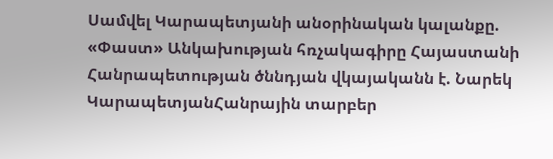Սամվել Կարապետյանի անօրինական կալանքը. «Փաստ» Անկախության հռչակագիրը Հայաստանի Հանրապետության ծննդյան վկայականն է. Նարեկ ԿարապետյանՀանրային տարբեր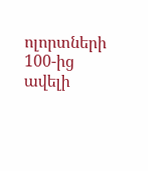ոլորտների 100-ից ավելի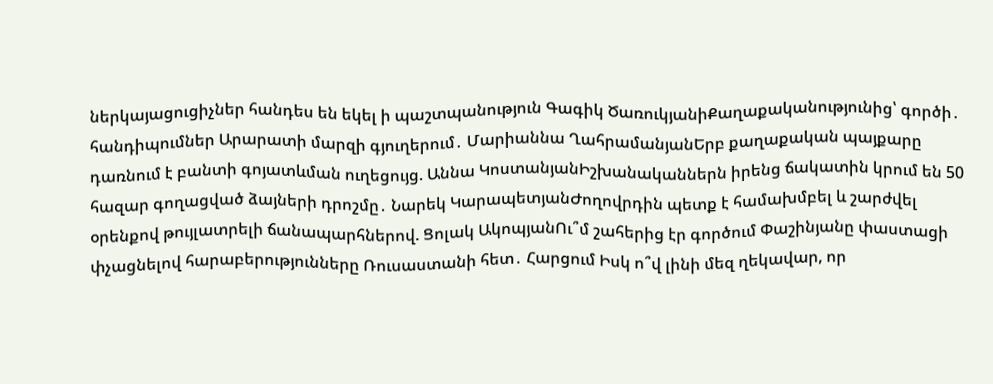ներկայացուցիչներ հանդես են եկել ի պաշտպանություն Գագիկ ԾառուկյանիՔաղաքականությունից՝ գործի․ հանդիպումներ Արարատի մարզի գյուղերում․ Մարիաննա ՂահրամանյանԵրբ քաղաքական պայքարը դառնում է բանտի գոյատևման ուղեցույց. Աննա ԿոստանյանԻշխանականներն իրենց ճակատին կրում են 50 հազար գողացված ձայների դրոշմը․ Նարեկ ԿարապետյանԺողովրդին պետք է համախմբել և շարժվել օրենքով թույլատրելի ճանապարհներով. Ցոլակ ԱկոպյանՈւ՞մ շահերից էր գործում Փաշինյանը փաստացի փչացնելով հարաբերությունները Ռուսաստանի հետ․ Հարցում Իսկ ո՞վ լինի մեզ ղեկավար, որ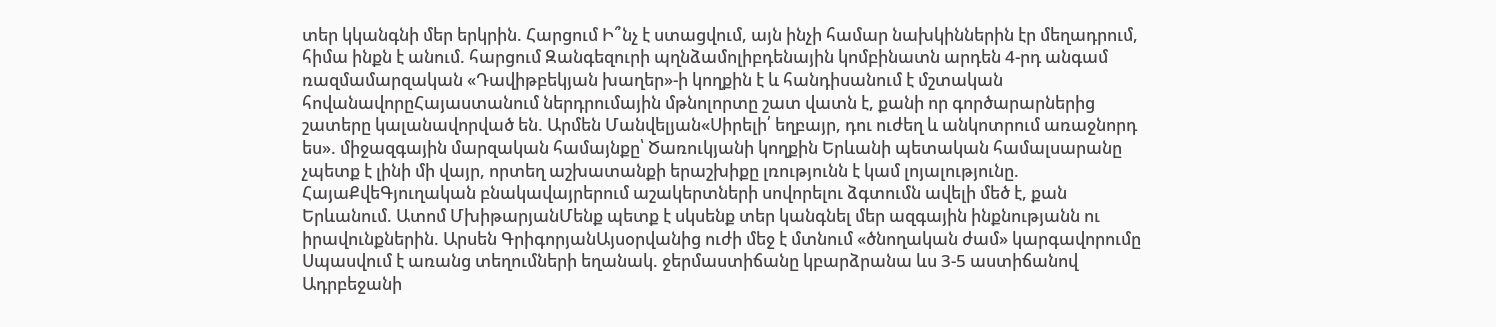տեր կկանգնի մեր երկրին. Հարցում Ի՞նչ է ստացվում, այն ինչի համար նախկիններին էր մեղադրում, հիմա ինքն է անում. հարցում Զանգեզուրի պղնձամոլիբդենային կոմբինատն արդեն 4-րդ անգամ ռազմամարզական «Դավիթբեկյան խաղեր»-ի կողքին է և հանդիսանում է մշտական հովանավորըՀայաստանում ներդրումային մթնոլորտը շատ վատն է, քանի որ գործարարներից շատերը կալանավորված են. Արմեն Մանվելյան«Սիրելի՛ եղբայր, դու ուժեղ և անկոտրում առաջնորդ ես». միջազգային մարզական համայնքը՝ Ծառուկյանի կողքին Երևանի պետական համալսարանը չպետք է լինի մի վայր, որտեղ աշխատանքի երաշխիքը լռությունն է կամ լոյալությունը. ՀայաՔվեԳյուղական բնակավայրերում աշակերտների սովորելու ձգտումն ավելի մեծ է, քան Երևանում. Ատոմ ՄխիթարյանՄենք պետք է սկսենք տեր կանգնել մեր ազգային ինքնությանն ու իրավունքներին. Արսեն ԳրիգորյանԱյսօրվանից ուժի մեջ է մտնում «ծնողական ժամ» կարգավորումը Սպասվում է առանց տեղումների եղանակ. ջերմաստիճանը կբարձրանա ևս 3-5 աստիճանով Ադրբեջանի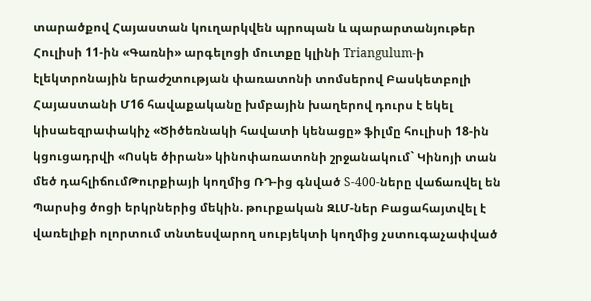տարածքով Հայաստան կուղարկվեն պրոպան և պարարտանյութեր Հուլիսի 11-ին «Գառնի» արգելոցի մուտքը կլինի Triangulum-ի էլեկտրոնային երաժշտության փառատոնի տոմսերով Բասկետբոլի Հայաստանի Մ16 հավաքականը խմբային խաղերով դուրս է եկել կիսաեզրափակիչ «Ծիծեռնակի հավատի կենացը» ֆիլմը հուլիսի 18-ին կցուցադրվի «Ոսկե ծիրան» կինոփառատոնի շրջանակում` Կինոյի տան մեծ դահլիճումԹուրքիայի կողմից ՌԴ-ից գնված S-400-ները վաճառվել են Պարսից ծոցի երկրներից մեկին. թուրքական ԶԼՄ-ներ Բացահայտվել է վառելիքի ոլորտում տնտեսվարող սուբյեկտի կողմից չստուգաչափված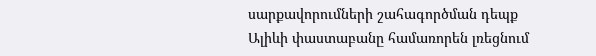սարքավորումների շահագործման դեպք Ալիևի փաստաբանը համառորեն լռեցնում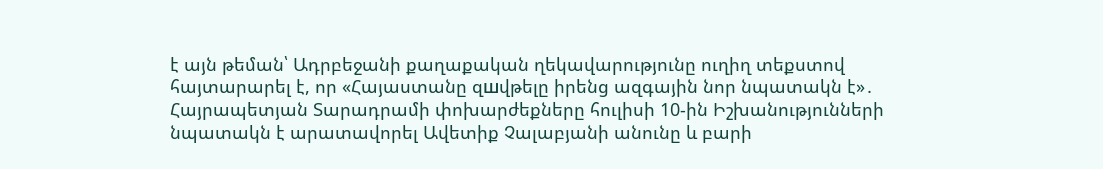է այն թեման՝ Ադրբեջանի քաղաքական ղեկավարությունը ուղիղ տեքստով հայտարարել է, որ «Հայաստանը զшվթելը իրենց ազգային նոր նպատակն է»․ Հայրապետյան Տարադրամի փոխարժեքները հուլիսի 10-ին Իշխանությունների նպատակն է արատավորել Ավետիք Չալաբյանի անունը և բարի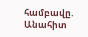համբավը. Անահիտ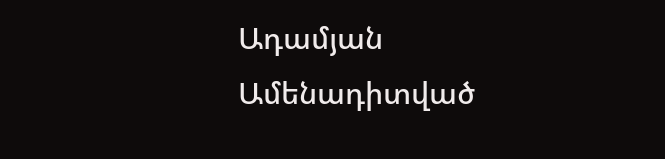Ադամյան
Ամենադիտված